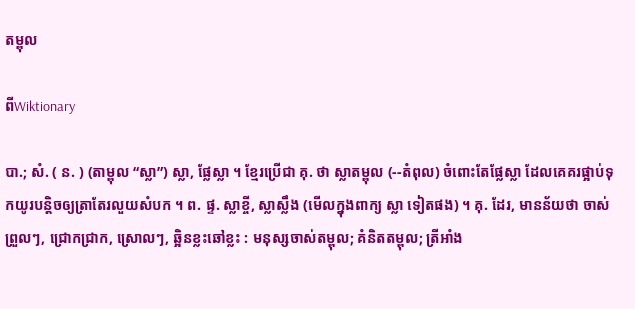តម្ពុល

ពីWiktionary

បា.; សំ. ( ន. ) (តាម្ពុល “ស្លា”) ស្លា, ផ្លែស្លា ។ ខ្មែរប្រើជា គុ. ថា ស្លាតម្ពុល (--តំពុល) ចំពោះតែផ្លែស្លា ដែលគេគរផ្អាប់ទុកយូរបន្តិចឲ្យត្រាតែរលួយសំបក ។ ព. ផ្ទ. ស្លាខ្ចី, ស្លាសឹ្លង (មើលក្នុងពាក្យ ស្លា ទៀតផង) ។ គុ. ដែរ, មានន័យថា ចាស់ព្រួលៗ, ជ្រោកជ្រាក, ស្រោលៗ, ឆ្អិនខ្លះឆៅខ្លះ : មនុស្សចាស់តម្ពុល; គំនិតតម្ពុល; ត្រីអាំង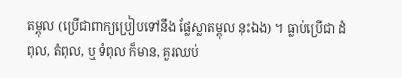តម្ពុល (ប្រើជាពាក្យប្រៀបទៅនឹង ផ្លែស្លាតម្ពុល នុះឯង) ។ ធ្លាប់ប្រើជា ដំពុល, តំពុល, ឬ ទំពុល ក៏មាន, គួរឈប់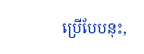ប្រើបែបនុះ,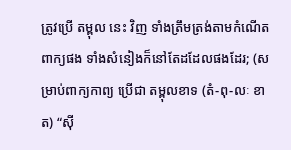ត្រូវប្រើ តម្ពុល នេះ វិញ ទាំងត្រឹមត្រង់តាមកំណើតពាក្យផង ទាំងសំនៀងក៏នៅតែដដែលផងដែរ; (សម្រាប់ពាក្យកាព្យ ប្រើជា តម្ពុលខាទ (តំ-ពុ-លៈ ខាត) “ស៊ី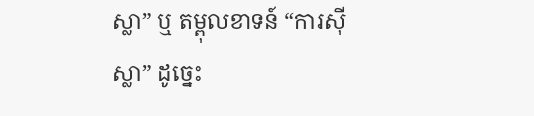ស្លា” ឬ តម្ពុលខាទន៍ “ការស៊ីស្លា” ដូច្នេះ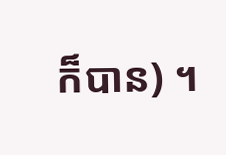ក៏បាន) ។